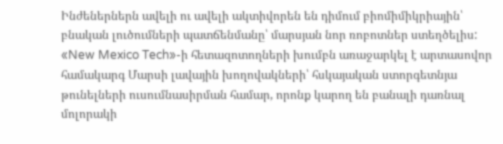Ինժեներներն ավելի ու ավելի ակտիվորեն են դիմում բիոմիմիկրիային՝ բնական լուծումների պատճենմանը՝ մարսյան նոր ռոբոտներ ստեղծելիս: «New Mexico Tech»-ի հետազոտողների խումբն առաջարկել է արտասովոր համակարգ Մարսի լավային խողովակների՝ հսկայական ստորգետնյա թունելների ուսումնասիրման համար, որոնք կարող են բանալի դառնալ մոլորակի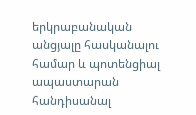երկրաբանական անցյալը հասկանալու համար և պոտենցիալ ապաստարան հանդիսանալ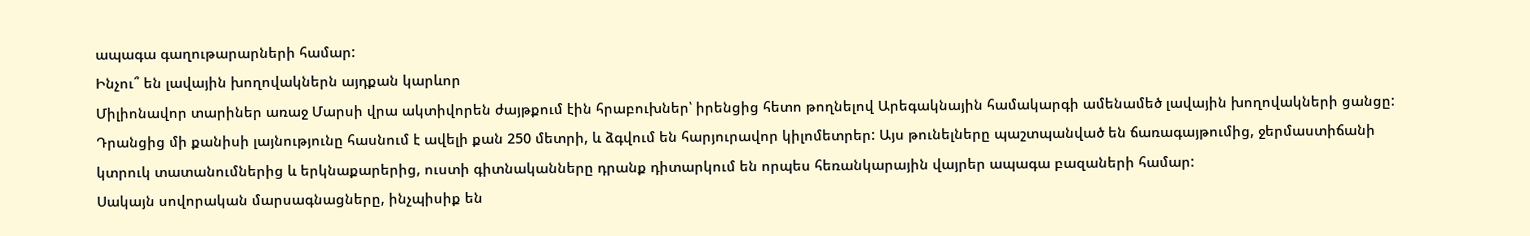ապագա գաղութարարների համար:
Ինչու՞ են լավային խողովակներն այդքան կարևոր
Միլիոնավոր տարիներ առաջ Մարսի վրա ակտիվորեն ժայթքում էին հրաբուխներ՝ իրենցից հետո թողնելով Արեգակնային համակարգի ամենամեծ լավային խողովակների ցանցը: Դրանցից մի քանիսի լայնությունը հասնում է ավելի քան 250 մետրի, և ձգվում են հարյուրավոր կիլոմետրեր: Այս թունելները պաշտպանված են ճառագայթումից, ջերմաստիճանի կտրուկ տատանումներից և երկնաքարերից, ուստի գիտնականները դրանք դիտարկում են որպես հեռանկարային վայրեր ապագա բազաների համար:
Սակայն սովորական մարսագնացները, ինչպիսիք են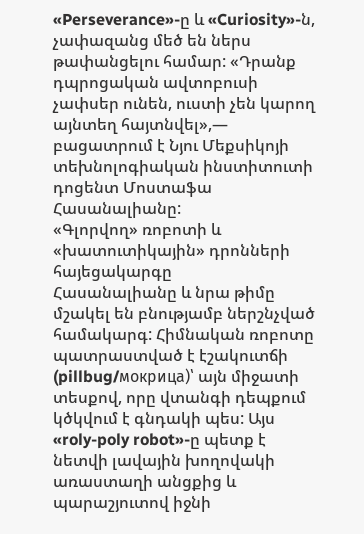«Perseverance»-ը և «Curiosity»-ն, չափազանց մեծ են ներս թափանցելու համար: «Դրանք դպրոցական ավտոբուսի չափսեր ունեն, ուստի չեն կարող այնտեղ հայտնվել»,— բացատրում է Նյու Մեքսիկոյի տեխնոլոգիական ինստիտուտի դոցենտ Մոստաֆա Հասանալիանը:
«Գլորվող» ռոբոտի և «խատուտիկային» դրոնների հայեցակարգը
Հասանալիանը և նրա թիմը մշակել են բնությամբ ներշնչված համակարգ: Հիմնական ռոբոտը պատրաստված է էշակուտճի (pillbug/мокрица)՝ այն միջատի տեսքով, որը վտանգի դեպքում կծկվում է գնդակի պես: Այս «roly-poly robot»-ը պետք է նետվի լավային խողովակի առաստաղի անցքից և պարաշյուտով իջնի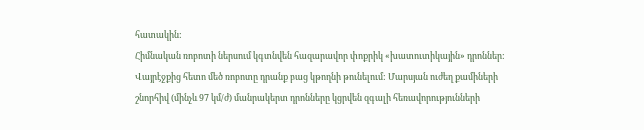հատակին:
Հիմնական ռոբոտի ներսում կգտնվեն հազարավոր փոքրիկ «խատուտիկային» դրոններ: Վայրէջքից հետո մեծ ռոբոտը դրանք բաց կթողնի թունելում: Մարսյան ուժեղ քամիների շնորհիվ (մինչև 97 կմ/ժ) մանրակերտ դրոնները կցրվեն զգալի հեռավորությունների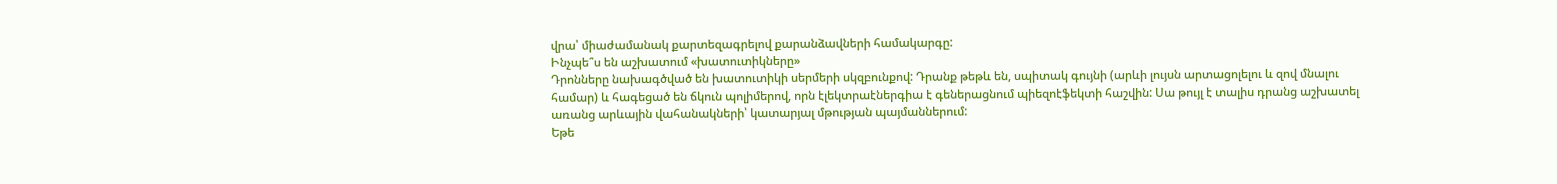վրա՝ միաժամանակ քարտեզագրելով քարանձավների համակարգը:
Ինչպե՞ս են աշխատում «խատուտիկները»
Դրոնները նախագծված են խատուտիկի սերմերի սկզբունքով: Դրանք թեթև են, սպիտակ գույնի (արևի լույսն արտացոլելու և զով մնալու համար) և հագեցած են ճկուն պոլիմերով, որն էլեկտրաէներգիա է գեներացնում պիեզոէֆեկտի հաշվին: Սա թույլ է տալիս դրանց աշխատել առանց արևային վահանակների՝ կատարյալ մթության պայմաններում:
Եթե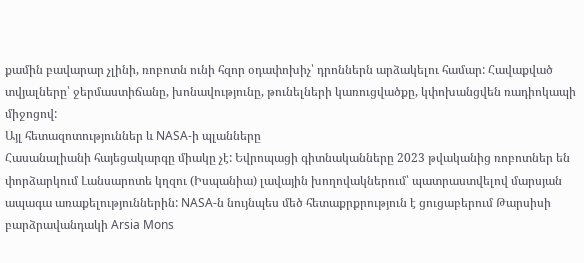քամին բավարար չլինի, ռոբոտն ունի հզոր օդափոխիչ՝ դրոններն արձակելու համար: Հավաքված տվյալները՝ ջերմաստիճանը, խոնավությունը, թունելների կառուցվածքը, կփոխանցվեն ռադիոկապի միջոցով:
Այլ հետազոտություններ և NASA-ի պլանները
Հասանալիանի հայեցակարգը միակը չէ: Եվրոպացի գիտնականները 2023 թվականից ռոբոտներ են փորձարկում Լանսարոտե կղզու (Իսպանիա) լավային խողովակներում՝ պատրաստվելով մարսյան ապագա առաքելություններին: NASA-ն նույնպես մեծ հետաքրքրություն է ցուցաբերում Թարսիսի բարձրավանդակի Arsia Mons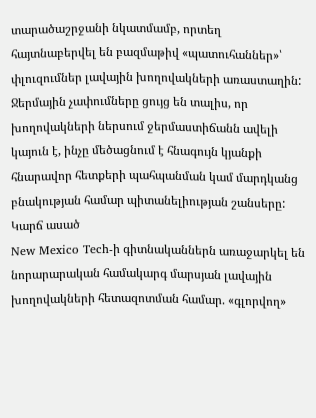տարածաշրջանի նկատմամբ, որտեղ հայտնաբերվել են բազմաթիվ «պատուհաններ»՝ փլուզումներ լավային խողովակների առաստաղին:
Ջերմային չափումները ցույց են տալիս, որ խողովակների ներսում ջերմաստիճանն ավելի կայուն է, ինչը մեծացնում է հնագույն կյանքի հնարավոր հետքերի պահպանման կամ մարդկանց բնակության համար պիտանելիության շանսերը:
Կարճ ասած
New Mexico Tech-ի գիտնականներն առաջարկել են նորարարական համակարգ մարսյան լավային խողովակների հետազոտման համար. «գլորվող»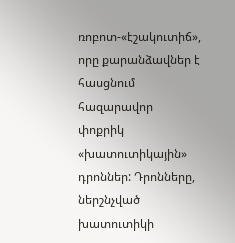ռոբոտ-«էշակուտիճ», որը քարանձավներ է հասցնում հազարավոր փոքրիկ «խատուտիկային» դրոններ: Դրոնները, ներշնչված խատուտիկի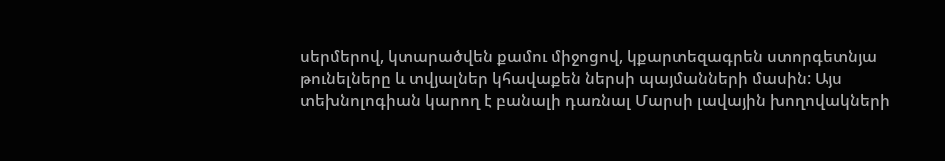սերմերով, կտարածվեն քամու միջոցով, կքարտեզագրեն ստորգետնյա թունելները և տվյալներ կհավաքեն ներսի պայմանների մասին: Այս տեխնոլոգիան կարող է բանալի դառնալ Մարսի լավային խողովակների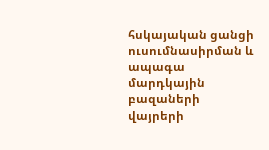հսկայական ցանցի ուսումնասիրման և ապագա մարդկային բազաների վայրերի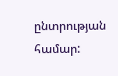ընտրության համար: